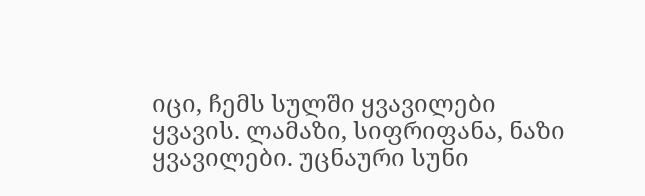იცი, ჩემს სულში ყვავილები ყვავის. ლამაზი, სიფრიფანა, ნაზი ყვავილები. უცნაური სუნი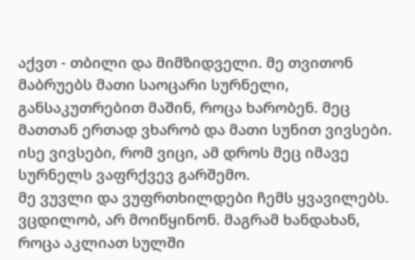აქვთ - თბილი და მიმზიდველი. მე თვითონ მაბრუებს მათი საოცარი სურნელი, განსაკუთრებით მაშინ, როცა ხარობენ. მეც მათთან ერთად ვხარობ და მათი სუნით ვივსები. ისე ვივსები, რომ ვიცი, ამ დროს მეც იმავე სურნელს ვაფრქვევ გარშემო.
მე ვუვლი და ვუფრთხილდები ჩემს ყვავილებს. ვცდილობ, არ მოიწყინონ. მაგრამ ხანდახან, როცა აკლიათ სულში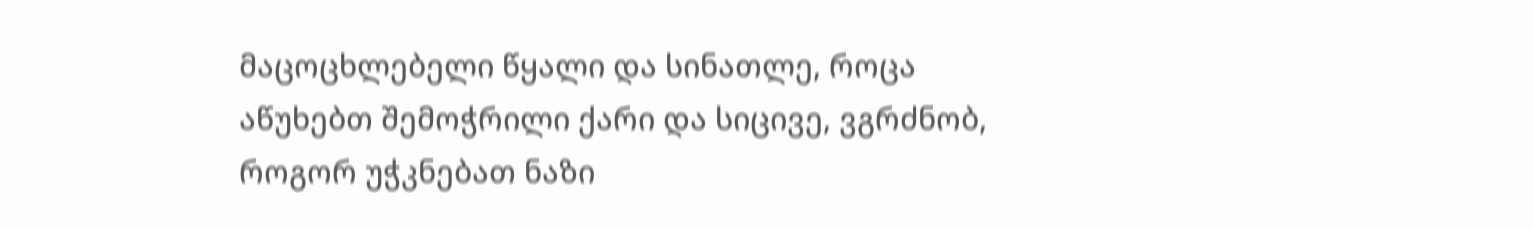მაცოცხლებელი წყალი და სინათლე, როცა აწუხებთ შემოჭრილი ქარი და სიცივე, ვგრძნობ, როგორ უჭკნებათ ნაზი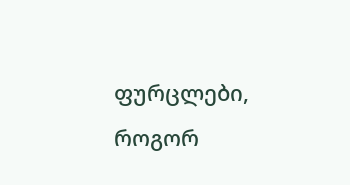ფურცლები, როგორ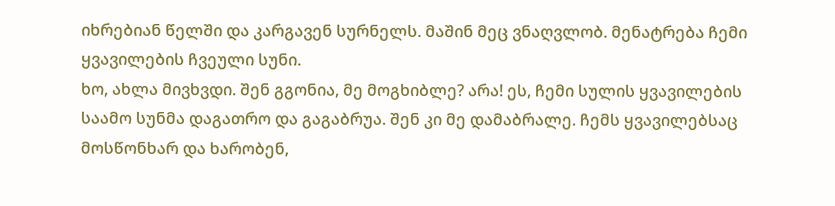იხრებიან წელში და კარგავენ სურნელს. მაშინ მეც ვნაღვლობ. მენატრება ჩემი ყვავილების ჩვეული სუნი.
ხო, ახლა მივხვდი. შენ გგონია, მე მოგხიბლე? არა! ეს, ჩემი სულის ყვავილების საამო სუნმა დაგათრო და გაგაბრუა. შენ კი მე დამაბრალე. ჩემს ყვავილებსაც მოსწონხარ და ხარობენ,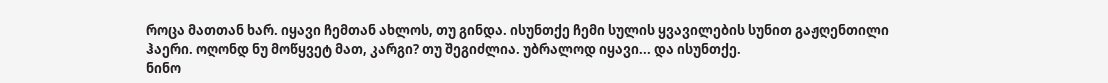როცა მათთან ხარ. იყავი ჩემთან ახლოს, თუ გინდა. ისუნთქე ჩემი სულის ყვავილების სუნით გაჟღენთილი ჰაერი. ოღონდ ნუ მოწყვეტ მათ, კარგი? თუ შეგიძლია. უბრალოდ იყავი... და ისუნთქე.
ნინო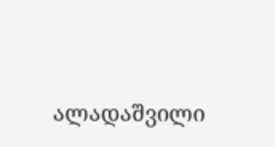ალადაშვილი